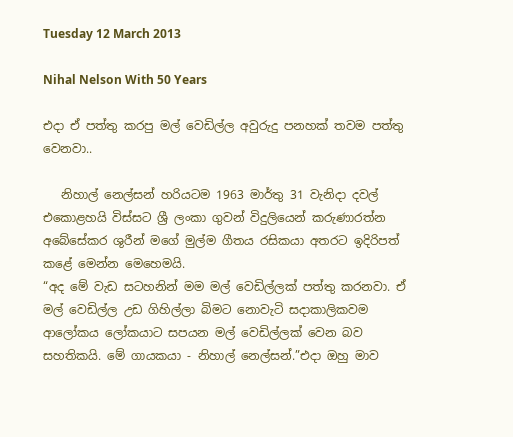Tuesday 12 March 2013

Nihal Nelson With 50 Years

එදා ඒ පත්තු කරපු මල් වෙඩිල්ල අවුරුදු පනහක් තවම පත්තු වෙනවා..

   නිහාල් නෙල්සන් හරියටම 1963 මාර්තු 31 වැනිදා දවල් එකොළහයි විස්සට ශ්‍රී ලංකා ගුවන් විදුලියෙන් කරුණාරත්න අබේසේකර ශුරීන් මගේ මුල්ම ගීතය රසිකයා අතරට ඉදිරිපත් කළේ මෙන්න මෙහෙමයි.
“අද මේ වැඩ සටහනින් මම මල් වෙඩිල්ලක් පත්තු කරනවා. ඒ මල් වෙඩිල්ල උඩ ගිහිල්ලා බිමට නොවැටි සදාකාලිකවම ආලෝකය ලෝකයාට සපයන මල් වෙඩිල්ලක් වෙන බව සහතිකයි. මේ ගායකයා - නිහාල් නෙල්සන්.”එදා ඔහු මාව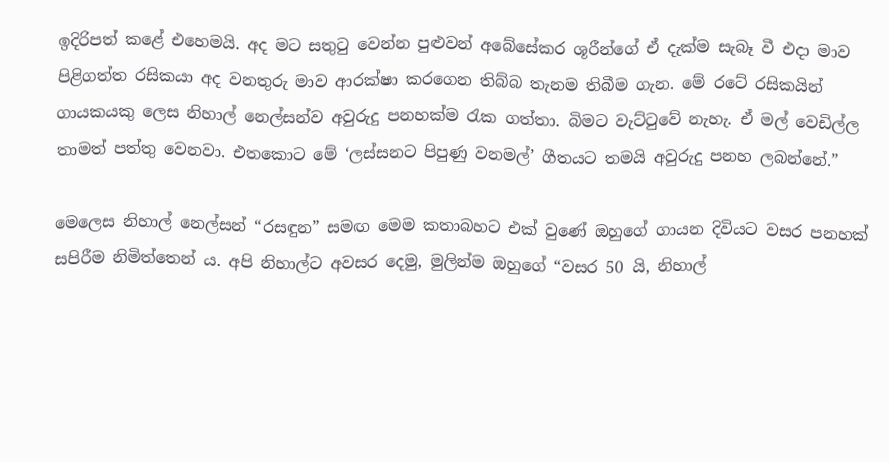ඉදිරිපත් කළේ එහෙමයි. අද මට සතුටු වෙන්න පුළුවන් අබේසේකර ශූරීන්ගේ ඒ දැක්ම සැබෑ වී එදා මාව පිළිගත්ත රසිකයා අද වනතුරු මාව ආරක්ෂා කරගෙන තිබ්බ තැනම තිබීම ගැන. මේ රටේ රසිකයින් ගායකයකු ලෙස නිහාල් නෙල්සන්ව අවුරුදු පනහක්ම රැක ගත්තා. බිමට වැට්ටුවේ නැහැ. ඒ මල් වෙඩිල්ල තාමත් පත්තු වෙනවා. එතකොට මේ ‘ලස්සනට පිපුණු වනමල්’ ගීතයට තමයි අවුරුදු පනහ ලබන්නේ.”

මෙලෙස නිහාල් නෙල්සන් “රසඳුන” සමඟ මෙම කතාබහට එක් වුණේ ඔහුගේ ගායන දිවියට වසර පනහක් සපිරීම නිමිත්තෙන් ය. අපි නිහාල්ට අවසර දෙමු, මුලින්ම ඔහුගේ “වසර 50 යි, නිහාල්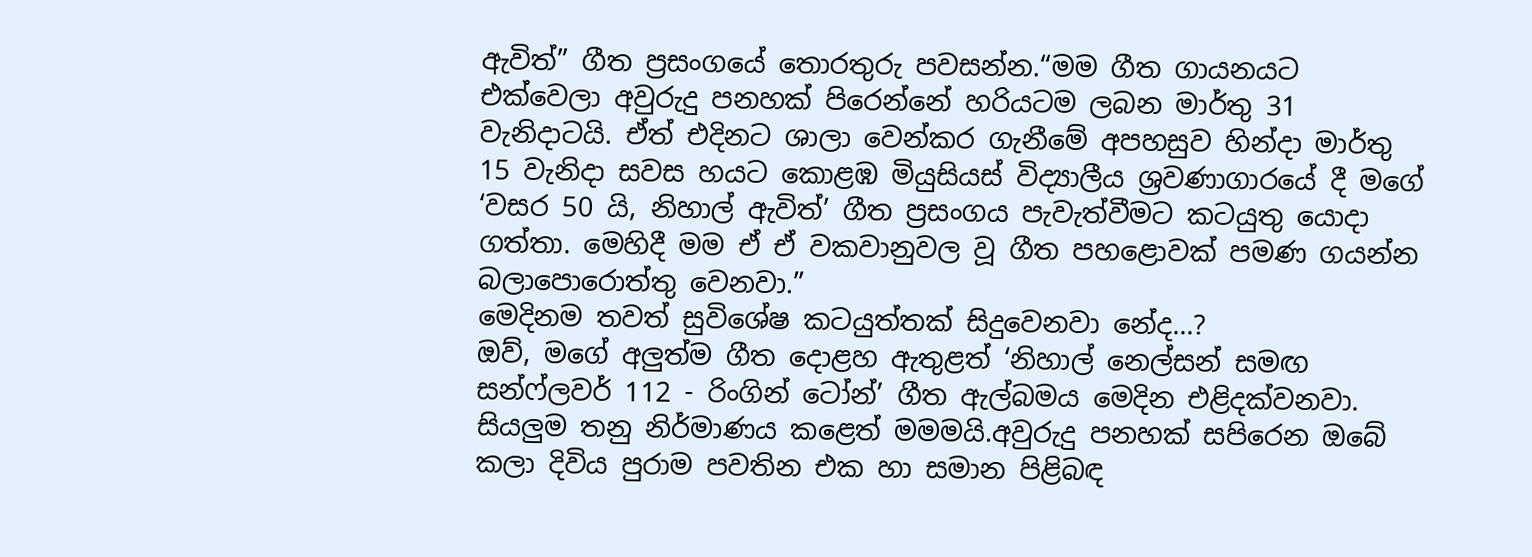ඇවිත්” ගීත ප්‍රසංගයේ තොරතුරු පවසන්න.“මම ගීත ගායනයට එක්වෙලා අවුරුදු පනහක් පිරෙන්නේ හරියටම ලබන මාර්තු 31 වැනිදාටයි. ඒත් එදිනට ශාලා වෙන්කර ගැනීමේ අපහසුව හින්දා මාර්තු 15 වැනිදා සවස හයට කොළඹ මියුසියස් විද්‍යාලීය ශ්‍රවණාගාරයේ දී මගේ ‘වසර 50 යි, නිහාල් ඇවිත්’ ගීත ප්‍රසංගය පැවැත්වීමට කටයුතු යොදා ගත්තා. මෙහිදී මම ඒ ඒ වකවානුවල වූ ගීත පහළොවක් පමණ ගයන්න බලාපොරොත්තු වෙනවා.”
මෙදිනම තවත් සුවිශේෂ කටයුත්තක් සිදුවෙනවා නේද...?
ඔව්, මගේ අලුත්ම ගීත දොළහ ඇතුළත් ‘නිහාල් නෙල්සන් සමඟ සන්ෆ්ලවර් 112 - රිංගින් ටෝන්’ ගීත ඇල්බමය මෙදින එළිදක්වනවා. සියලුම තනු නිර්මාණය කළෙත් මමමයි.අවුරුදු පනහක් සපිරෙන ඔබේ කලා දිවිය පුරාම පවතින එක හා සමාන පිළිබඳ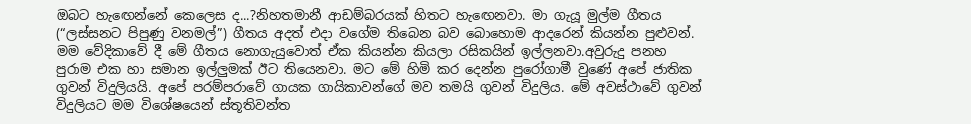ඔබට හැඟෙන්නේ කෙලෙස ද...?නිහතමානී ආඩම්බරයක් හිතට හැඟෙනවා. මා ගැයූ මුල්ම ගීතය (“ලස්සනට පිපුණු වනමල්”) ගීතය අදත් එදා වගේම තිබෙන බව බොහොම ආදරෙන් කියන්න පුළුවන්. මම වේදිකාවේ දී මේ ගීතය නොගැයුවොත් ඒක කියන්න කියලා රසිකයින් ඉල්ලනවා.අවුරුදු පනහ පුරාම එක හා සමාන ඉල්ලුමක් ඊට තියෙනවා. මට මේ හිමි කර දෙන්න පුරෝගාමී වුණේ අපේ ජාතික ගුවන් විදුලියයි. අපේ පරම්පරාවේ ගායක ගායිකාවන්ගේ මව තමයි ගුවන් විදුලිය. මේ අවස්ථාවේ ගුවන් විදුලියට මම විශේෂයෙන් ස්තූතිවන්ත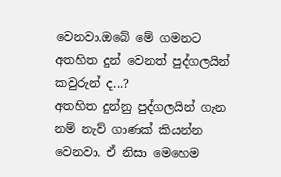වෙනවා.ඔබේ මේ ගමනට අතහිත දුන් වෙනත් පුද්ගලයින් කවුරුන් ද...?
අතහිත දුන්නු පුද්ගලයින් ගැන නම් නැව් ගාණක් කියන්න වෙනවා. ඒ නිසා මෙහෙම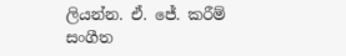ලියන්න. ඒ. ජේ. කරීම් සංගීත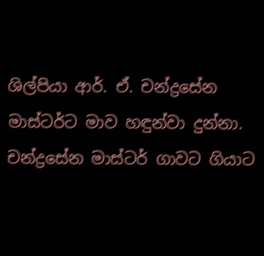ශිල්පියා ආර්. ඒ. චන්ද්‍රසේන මාස්ටර්ට මාව හඳුන්වා දුන්නා. චන්ද්‍රසේන මාස්ටර් ගාවට ගියාට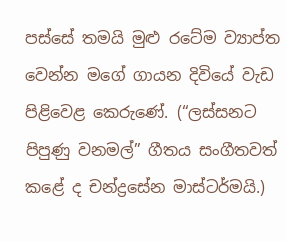පස්සේ තමයි මුළු රටේම ව්‍යාප්ත වෙන්න මගේ ගායන දිවියේ වැඩ පිළිවෙළ කෙරුණේ. (“ලස්සනට පිපුණු වනමල්” ගීතය සංගීතවත් කළේ ද චන්ද්‍රසේන මාස්ටර්මයි.)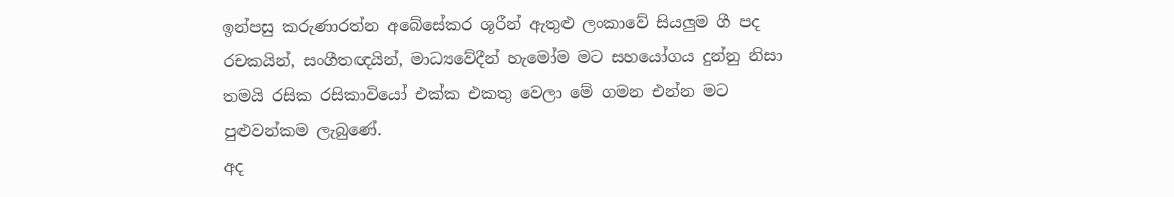ඉන්පසු කරුණාරත්න අබේසේකර ශූරීන් ඇතුළු ලංකාවේ සියලුම ගී පද රචකයින්, සංගීතඥයින්, මාධ්‍යවේදීන් හැමෝම මට සහයෝගය දුන්නු නිසා තමයි රසික රසිකාවියෝ එක්ක එකතු වෙලා මේ ගමන එන්න මට පුළුවන්කම ලැබුණේ.
අද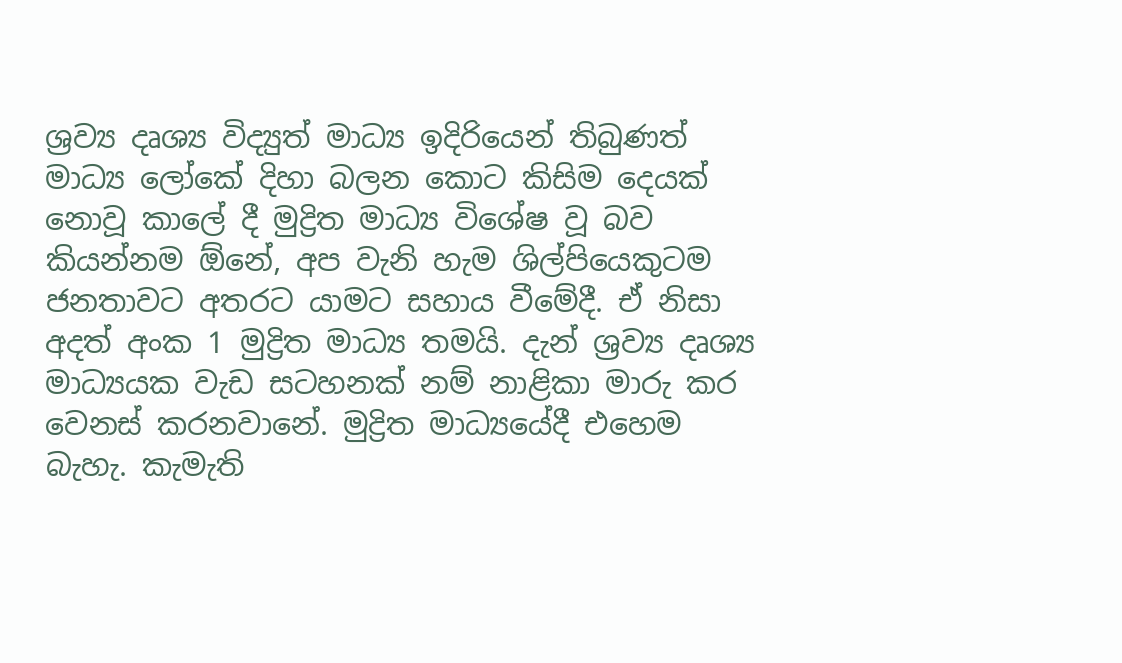ශ්‍රව්‍ය දෘශ්‍ය විද්‍යුත් මාධ්‍ය ඉදිරියෙන් තිබුණත් මාධ්‍ය ලෝකේ දිහා බලන කොට කිසිම දෙයක් නොවූ කාලේ දී මුද්‍රිත මාධ්‍ය විශේෂ වූ බව කියන්නම ඕනේ, අප වැනි හැම ශිල්පියෙකුටම ජනතාවට අතරට යාමට සහාය වීමේදී. ඒ නිසා අදත් අංක 1 මුද්‍රිත මාධ්‍ය තමයි. දැන් ශ්‍රව්‍ය දෘශ්‍ය මාධ්‍යයක වැඩ සටහනක් නම් නාළිකා මාරු කර වෙනස් කරනවානේ. මුද්‍රිත මාධ්‍යයේදී එහෙම බැහැ. කැමැති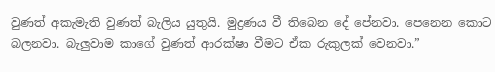වුණත් අකැමැති වුණත් බැලිය යුතුයි. මුද්‍රණය වී තිබෙන දේ පේනවා. පෙනෙන කොට බලනවා. බැලුවාම කාගේ වුණත් ආරක්ෂා වීමට ඒක රුකුලක් වෙනවා.”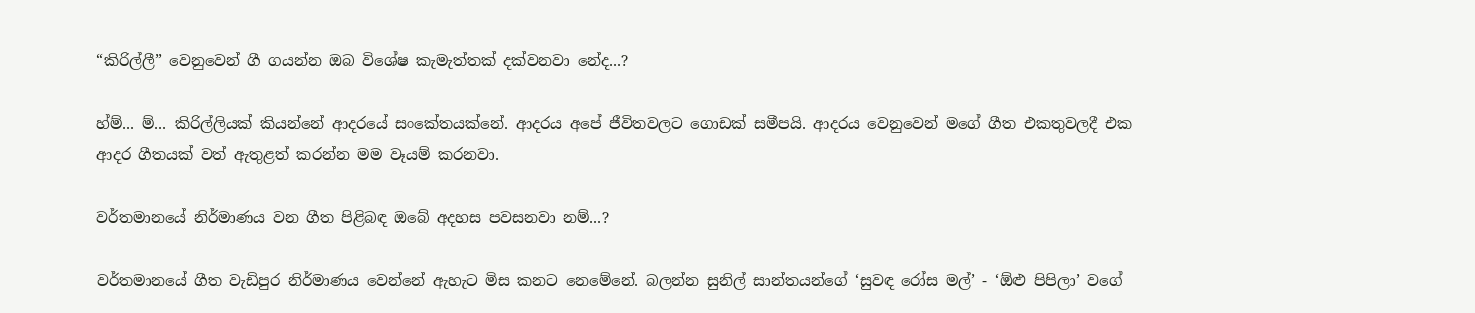“කිරිල්ලී” වෙනුවෙන් ගී ගයන්න ඔබ විශේෂ කැමැත්තක් දක්වනවා නේද...?

හ්ම්... ම්... කිරිල්ලියක් කියන්නේ ආදරයේ සංකේතයක්නේ. ආදරය අපේ ජීවිතවලට ගොඩක් සමීපයි. ආදරය වෙනුවෙන් මගේ ගීත එකතුවලදී එක ආදර ගීතයක් වත් ඇතුළත් කරන්න මම වෑයම් කරනවා.

වර්තමානයේ නිර්මාණය වන ගීත පිළිබඳ ඔබේ අදහස පවසනවා නම්...?

වර්තමානයේ ගීත වැඩිපුර නිර්මාණය වෙන්නේ ඇහැට මිස කනට නෙමේනේ. බලන්න සුනිල් සාන්තයන්ගේ ‘සුවඳ රෝස මල්’ - ‘ඕළු පිපිලා’ වගේ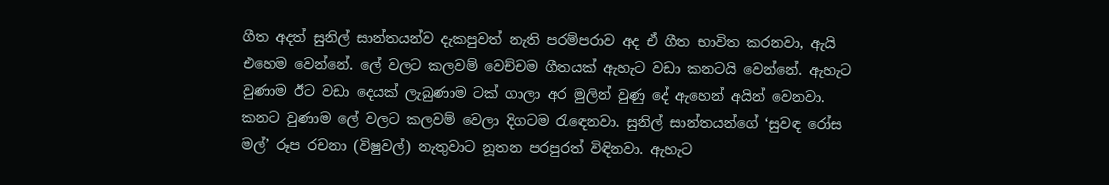ගීත අදත් සුනිල් සාන්තයන්ව දැකපුවත් නැති පරම්පරාව අද ඒ ගීත භාවිත කරනවා, ඇයි එහෙම වෙන්නේ. ලේ වලට කලවම් වෙච්චම ගීතයක් ඇහැට වඩා කනටයි වෙන්නේ. ඇහැට වුණාම ඊට වඩා දෙයක් ලැබුණාම ටක් ගාලා අර මුලින් වුණු දේ ඇහෙන් අයින් වෙනවා. කනට වුණාම ලේ වලට කලවම් වෙලා දිගටම රැඳෙනවා. සුනිල් සාන්තයන්ගේ ‘සුවඳ රෝස මල්’ රූප රචනා (විෂුවල්) නැතුවාට නූතන පරපුරත් විඳිනවා. ඇහැට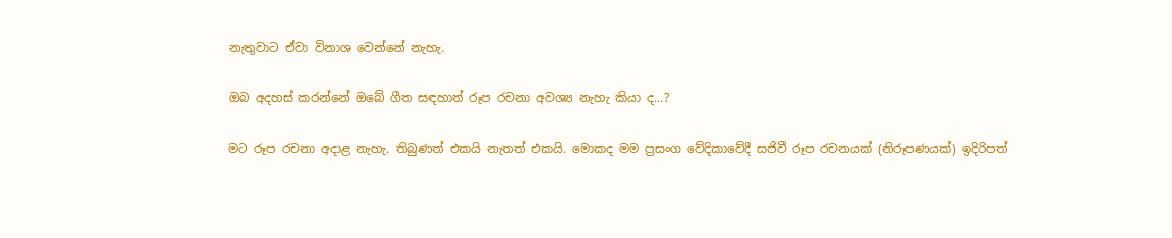නැතුවාට ඒවා විනාශ වෙන්නේ නැහැ.

ඔබ අදහස් කරන්නේ ඔබේ ගීත සඳහාත් රූප රචනා අවශ්‍ය නැහැ කියා ද...?

මට රූප රචනා අදාළ නැහැ. තිබුණත් එකයි නැතත් එකයි. මොකද මම ප්‍රසංග වේදිකාවේදී සජිවී රූප රචනයක් (නිරූපණයක්) ඉදිරිපත්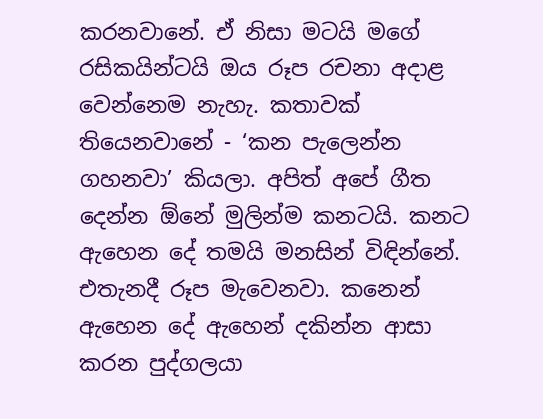කරනවානේ. ඒ නිසා මටයි මගේ රසිකයින්ටයි ඔය රූප රචනා අදාළ වෙන්නෙම නැහැ. කතාවක් තියෙනවානේ - ‘කන පැලෙන්න ගහනවා’ කියලා. අපිත් අපේ ගීත දෙන්න ඕනේ මුලින්ම කනටයි. කනට ඇහෙන දේ තමයි මනසින් විඳින්නේ. එතැනදී රූප මැවෙනවා. කනෙන් ඇහෙන දේ ඇහෙන් දකින්න ආසා කරන පුද්ගලයා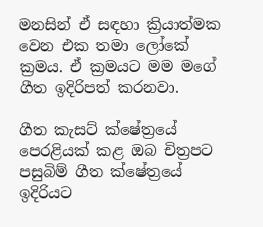මනසින් ඒ සඳහා ක්‍රියාත්මක වෙන එක තමා ලෝකේ ක්‍රමය. ඒ ක්‍රමයට මම මගේ ගීත ඉදිරිපත් කරනවා.

ගීත කැසට් ක්ෂේත්‍රයේ පෙරළියක් කළ ඔබ චිත්‍රපට පසුබිම් ගීත ක්ෂේත්‍රයේ ඉදිරියට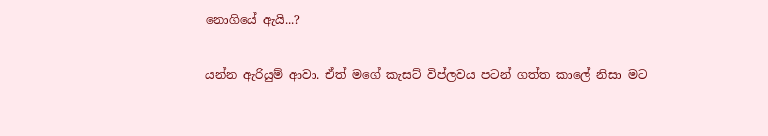නොගියේ ඇයි...?

යන්න ඇරියුම් ආවා. ඒත් මගේ කැසට් විප්ලවය පටන් ගත්ත කාලේ නිසා මට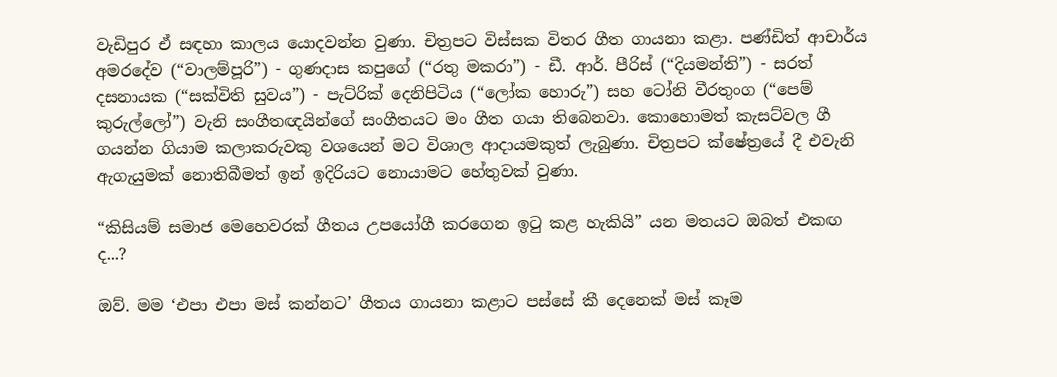වැඩිපුර ඒ සඳහා කාලය යොදවන්න වුණා. චිත්‍රපට විස්සක විතර ගීත ගායනා කළා. පණ්ඩිත් ආචාර්ය අමරදේව (“වාලම්පූරි”) - ගුණදාස කපුගේ (“රතු මකරා”) - ඩී. ආර්. පීරිස් (“දියමන්ති”) - සරත් දසනායක (“සක්විති සුවය”) - පැට්රික් දෙනිපිටිය (“ලෝක හොරු”) සහ ටෝනි වීරතුංග (“පෙම් කුරුල්ලෝ”) වැනි සංගීතඥයින්ගේ සංගීතයට මං ගීත ගයා තිබෙනවා. කොහොමත් කැසට්වල ගී ගයන්න ගියාම කලාකරුවකු වශයෙන් මට විශාල ආදායමකුත් ලැබුණා. චිත්‍රපට ක්ෂේත්‍රයේ දී එවැනි ඇගැයුමක් නොතිබීමත් ඉන් ඉදිරියට නොයාමට හේතුවක් වුණා.

“කිසියම් සමාජ මෙහෙවරක් ගීතය උපයෝගී කරගෙන ඉටු කළ හැකියි” යන මතයට ඔබත් එකඟ ද...?

ඔව්. මම ‘එපා එපා මස් කන්නට’ ගීතය ගායනා කළාට පස්සේ කී දෙනෙක් මස් කෑම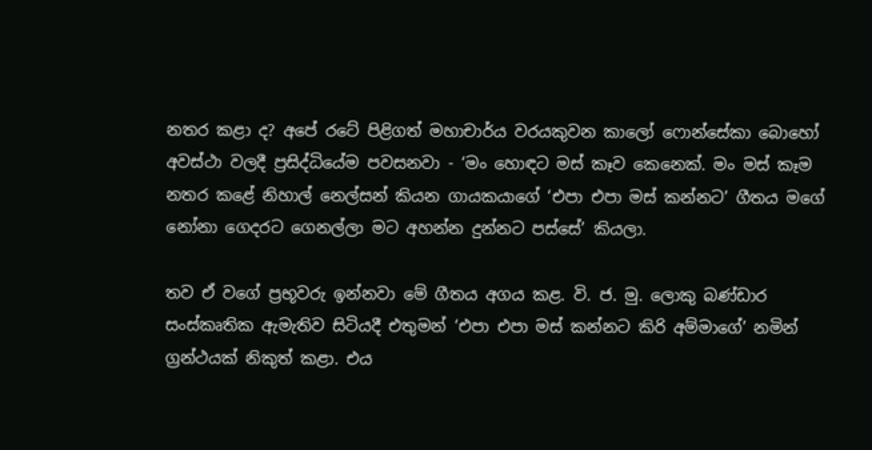නතර කළා ද? අපේ රටේ පිළිගත් මහාචාර්ය වරයකුවන කාලෝ ෆොන්සේකා බොහෝ අවස්ථා වලදී ප්‍රසිද්ධියේම පවසනවා - ‘මං හොඳට මස් කෑව කෙනෙක්. මං මස් කෑම නතර කළේ නිහාල් නෙල්සන් කියන ගායකයාගේ ‘එපා එපා මස් කන්නට’ ගීතය මගේ නෝනා ගෙදරට ගෙනල්ලා මට අහන්න දුන්නට පස්සේ’ කියලා.

තව ඒ වගේ ප්‍රභූවරු ඉන්නවා මේ ගීතය අගය කළ. වි. ජ. මු. ලොකු බණ්ඩාර සංස්කෘතික ඇමැතිව සිටියදී එතුමන් ‘එපා එපා මස් කන්නට කිරි අම්මාගේ’ නමින් ග්‍රන්ථයක් නිකුත් කළා. එය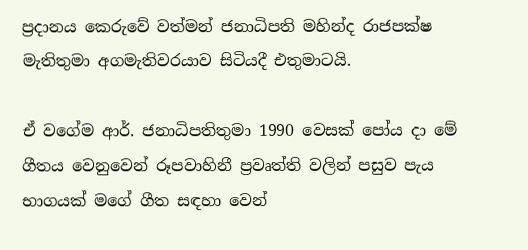ප්‍රදානය කෙරුවේ වත්මන් ජනාධිපති මහින්ද රාජපක්ෂ මැතිතුමා අගමැතිවරයාව සිටියදී එතුමාටයි.

ඒ වගේම ආර්. ජනාධිපතිතුමා 1990 වෙසක් පෝය දා මේ ගීතය වෙනුවෙන් රූපවාහිනී ප්‍රවෘත්ති වලින් පසුව පැය භාගයක් මගේ ගීත සඳහා වෙන්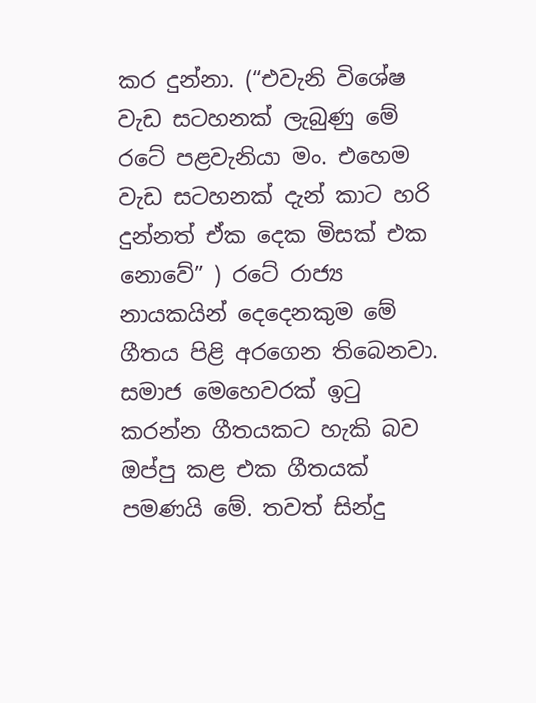කර දුන්නා. (“එවැනි විශේෂ වැඩ සටහනක් ලැබුණු මේ රටේ පළවැනියා මං. එහෙම වැඩ සටහනක් දැන් කාට හරි දුන්නත් ඒක දෙක මිසක් එක නොවේ” ) රටේ රාජ්‍ය නායකයින් දෙදෙනකුම මේ ගීතය පිළි අරගෙන තිබෙනවා. සමාජ මෙහෙවරක් ඉටු කරන්න ගීතයකට හැකි බව ඔප්පු කළ එක ගීතයක් පමණයි මේ. තවත් සින්දු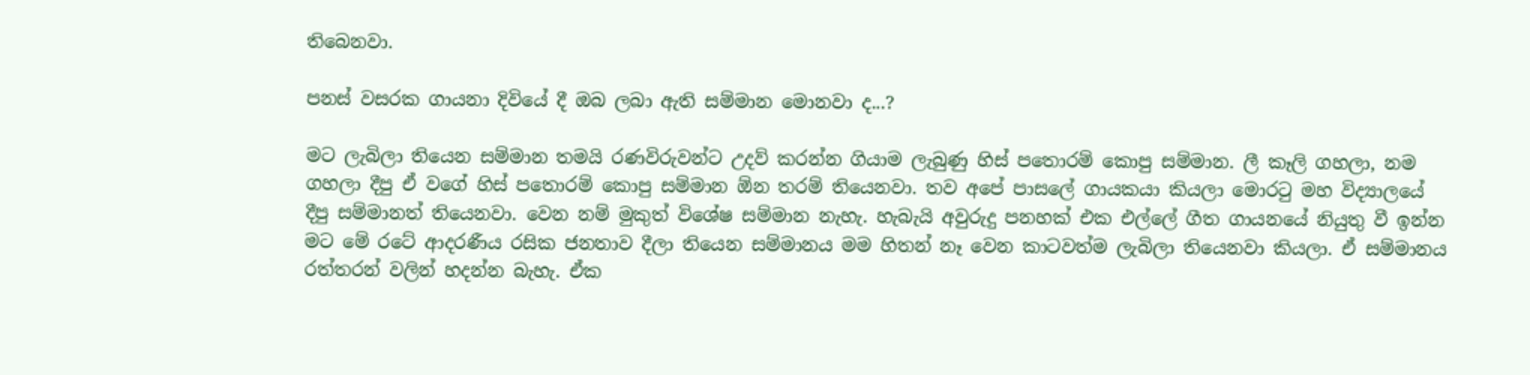තිබෙනවා.

පනස් වසරක ගායනා දිවියේ දී ඔබ ලබා ඇති සම්මාන මොනවා ද...?

මට ලැබිලා තියෙන සම්මාන තමයි රණවිරුවන්ට උදව් කරන්න ගියාම ලැබුණු හිස් පතොරම් කොපු සම්මාන. ලී කෑලි ගහලා, නම ගහලා දීපු ඒ වගේ හිස් පතොරම් කොපු සම්මාන ඕන තරම් තියෙනවා. තව අපේ පාසලේ ගායකයා කියලා මොරටු මහ විද්‍යාලයේ දීපු සම්මානත් තියෙනවා. වෙන නම් මුකුත් විශේෂ සම්මාන නැහැ. හැබැයි අවුරුදු පනහක් එක එල්ලේ ගීත ගායනයේ නියුතු වී ඉන්න මට මේ රටේ ආදරණීය රසික ජනතාව දීලා තියෙන සම්මානය මම හිතන් නෑ වෙන කාටවත්ම ලැබිලා තියෙනවා කියලා. ඒ සම්මානය රත්තරන් වලින් හදන්න බැහැ. ඒක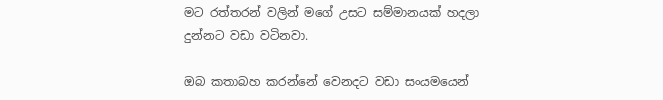මට රත්තරන් වලින් මගේ උසට සම්මානයක් හදලා දුන්නට වඩා වටිනවා.

ඔබ කතාබහ කරන්නේ වෙනදට වඩා සංයමයෙන්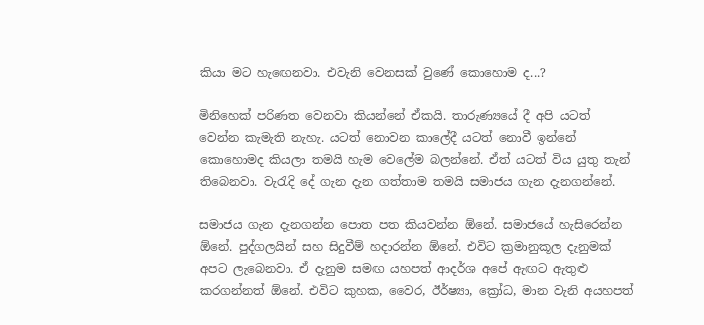කියා මට හැඟෙනවා. එවැනි වෙනසක් වුණේ කොහොම ද...?

මිනිහෙක් පරිණත වෙනවා කියන්නේ ඒකයි. තාරුණ්‍යයේ දී අපි යටත් වෙන්න කැමැති නැහැ. යටත් නොවන කාලේදී යටත් නොවී ඉන්නේ කොහොමද කියලා තමයි හැම වෙලේම බලන්නේ. ඒත් යටත් විය යුතු තැන් තිබෙනවා. වැරැදි දේ ගැන දැන ගත්තාම තමයි සමාජය ගැන දැනගන්නේ.

සමාජය ගැන දැනගන්න පොත පත කියවන්න ඕනේ. සමාජයේ හැසිරෙන්න ඕනේ. පුද්ගලයින් සහ සිදුවීම් හදාරන්න ඕනේ. එවිට ක්‍රමානුකූල දැනුමක් අපට ලැබෙනවා. ඒ දැනුම සමඟ යහපත් ආදර්ශ අපේ ඇඟට ඇතුළු කරගන්නත් ඕනේ. එවිට කුහක, වෛර, ඊර්ෂ්‍යා, ක්‍රෝධ, මාන වැනි අයහපත්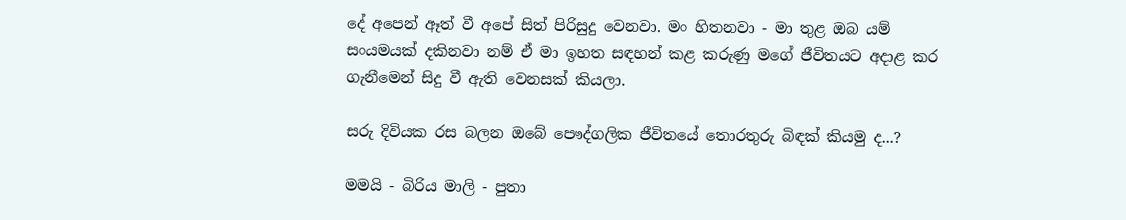දේ අපෙන් ඈත් වී අපේ සිත් පිරිසුදු වෙනවා. මං හිතනවා - මා තුළ ඔබ යම් සංයමයක් දකිනවා නම් ඒ මා ඉහත සඳහන් කළ කරුණු මගේ ජීවිතයට අදාළ කර ගැනීමෙන් සිදු වී ඇති වෙනසක් කියලා.

සරු දිවියක රස බලන ඔබේ පෞද්ගලික ජීවිතයේ තොරතුරු බිඳක් කියමු ද...?

මමයි - බිරිය මාලි - පුතා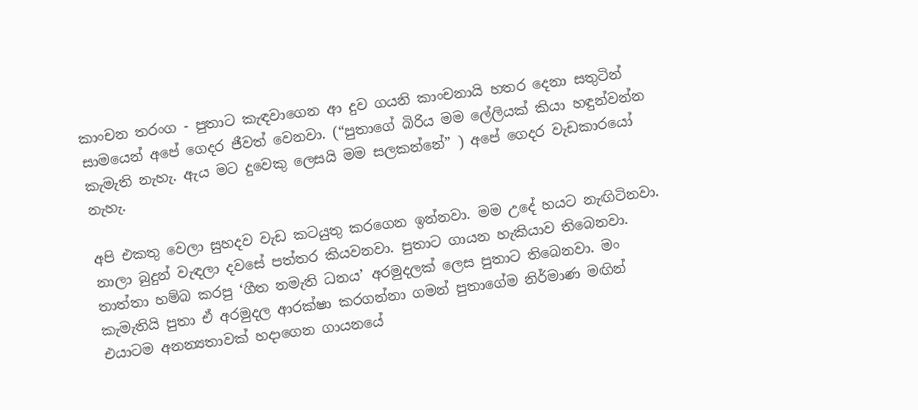කාංචන තරංග - පුතාට කැඳවාගෙන ආ දුව ගයනි කාංචනායි හතර දෙනා සතුටින් සාමයෙන් අපේ ගෙදර ජීවත් වෙනවා. (“පුතාගේ බිරිය මම ලේලියක් කියා හඳුන්වන්න කැමැති නැහැ. ඇය මට දුවෙකු ලෙසයි මම සලකන්නේ” ) අපේ ගෙදර වැඩකාරයෝ නැහැ.

අපි එකතු වෙලා සුහදව වැඩ කටයුතු කරගෙන ඉන්නවා. මම උදේ හයට නැඟිටිනවා. නාලා බුදුන් වැඳලා දවසේ පත්තර කියවනවා. පුතාට ගායන හැකියාව තිබෙනවා. තාත්තා හම්බ කරපු ‘ගීත නමැති ධනය’ අරමුදලක් ලෙස පුතාට තිබෙනවා. මං කැමැතියි පුතා ඒ අරමුදල ආරක්ෂා කරගන්නා ගමන් පුතාගේම නිර්මාණ මඟින් එයාටම අනන්‍යතාවක් හදාගෙන ගායනයේ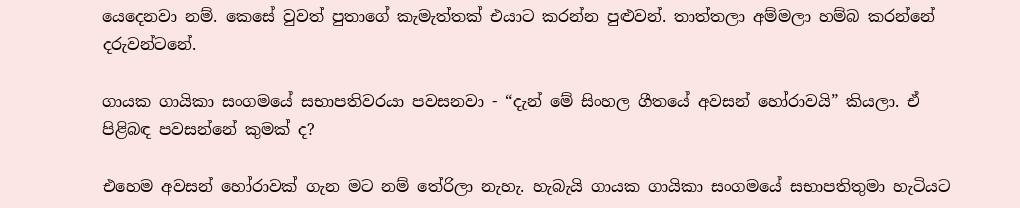යෙදෙනවා නම්. කෙසේ වුවත් පුතාගේ කැමැත්තක් එයාට කරන්න පුළුවන්. තාත්තලා අම්මලා හම්බ කරන්නේ දරුවන්ටනේ.

ගායක ගායිකා සංගමයේ සභාපතිවරයා පවසනවා - “දැන් මේ සිංහල ගීතයේ අවසන් හෝරාවයි” කියලා. ඒ පිළිබඳ පවසන්නේ කුමක් ද?

එහෙම අවසන් හෝරාවක් ගැන මට නම් තේරිලා නැහැ. හැබැයි ගායක ගායිකා සංගමයේ සභාපතිතුමා හැටියට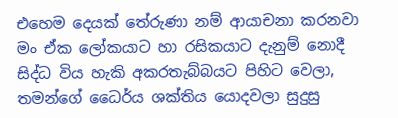එහෙම දෙයක් තේරුණා නම් ආයාචනා කරනවා මං ඒක ලෝකයාට හා රසිකයාට දැනුම් නොදී සිද්ධ විය හැකි අකරතැබ්බයට පිහිට වෙලා, තමන්ගේ ධෛර්ය ශක්තිය යොදවලා සුදුසු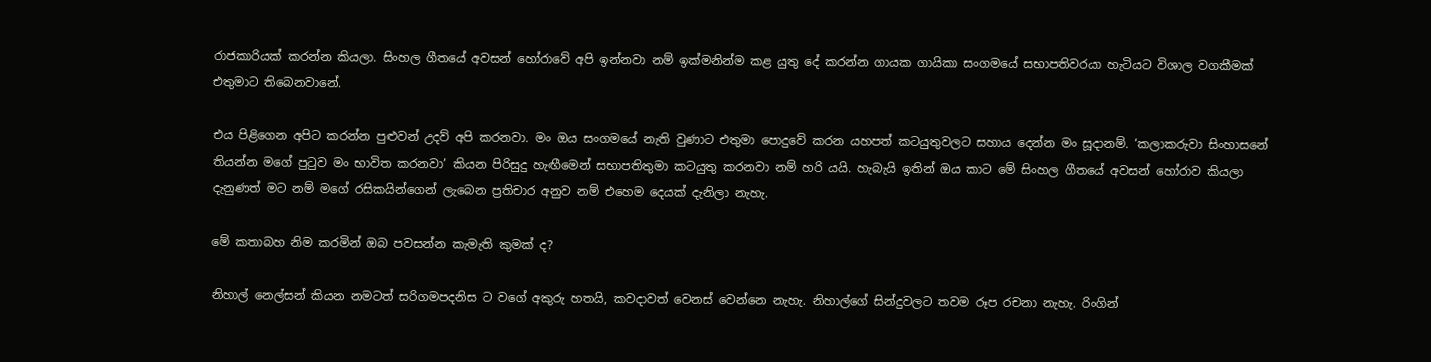රාජකාරියක් කරන්න කියලා. සිංහල ගීතයේ අවසන් හෝරාවේ අපි ඉන්නවා නම් ඉක්මනින්ම කළ යුතු දේ කරන්න ගායක ගායිකා සංගමයේ සභාපතිවරයා හැටියට විශාල වගකීමක් එතුමාට තිබෙනවානේ.

එය පිළිගෙන අපිට කරන්න පුළුවන් උදව් අපි කරනවා. මං ඔය සංගමයේ නැති වුණාට එතුමා පොදුවේ කරන යහපත් කටයුතුවලට සහාය දෙන්න මං සූදානම්. ‘කලාකරුවා සිංහාසනේ තියන්න මගේ පුටුව මං භාවිත කරනවා’ කියන පිරිසුදු හැඟීමෙන් සභාපතිතුමා කටයුතු කරනවා නම් හරි යයි. හැබැයි ඉතින් ඔය කාට මේ සිංහල ගීතයේ අවසන් හෝරාව කියලා දැනුණත් මට නම් මගේ රසිකයින්ගෙන් ලැබෙන ප්‍රතිචාර අනුව නම් එහෙම දෙයක් දැනිලා නැහැ.

මේ කතාබහ නිම කරමින් ඔබ පවසන්න කැමැති කුමක් ද?

නිහාල් නෙල්සන් කියන නමටත් සරිගමපදනිස ට වගේ අකුරු හතයි, කවදාවත් වෙනස් වෙන්නෙ නැහැ. නිහාල්ගේ සින්දුවලට තවම රූප රචනා නැහැ. රිංගින්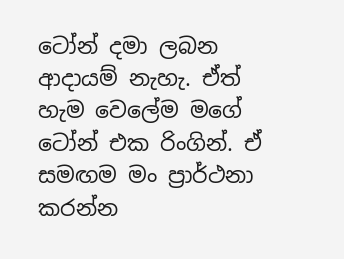ටෝන් දමා ලබන ආදායම් නැහැ. ඒත් හැම වෙලේම මගේ ටෝන් එක රිංගින්. ඒ සමඟම මං ප්‍රාර්ථනා කරන්න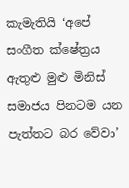කැමැතියි ‘අපේ සංගීත ක්ෂේත්‍රය ඇතුළු මුළු මිනිස් සමාජය පිනටම යන පැත්තට බර වේවා’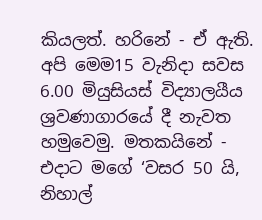කියලත්. හරිනේ - ඒ ඇති. අපි මෙම15 වැනිදා සවස 6.00 මියුසියස් විද්‍යාලයීය ශ්‍රවණාගාරයේ දී නැවත හමුවෙමු. මතකයිනේ - එදාට මගේ ‘වසර 50 යි, නිහාල්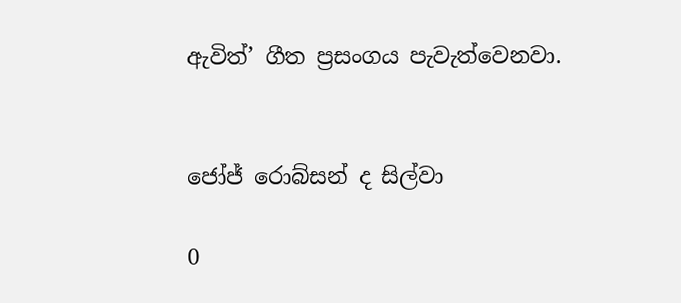ඇවිත්’ ගීත ප්‍රසංගය පැවැත්වෙනවා.


ජෝජ් රොබ්සන් ද සිල්වා

0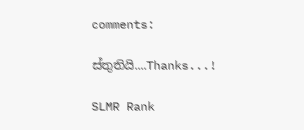comments:

ස්තුතියි....Thanks...!

SLMR Rank